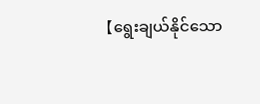【ရွေးချယ်နိုင်သော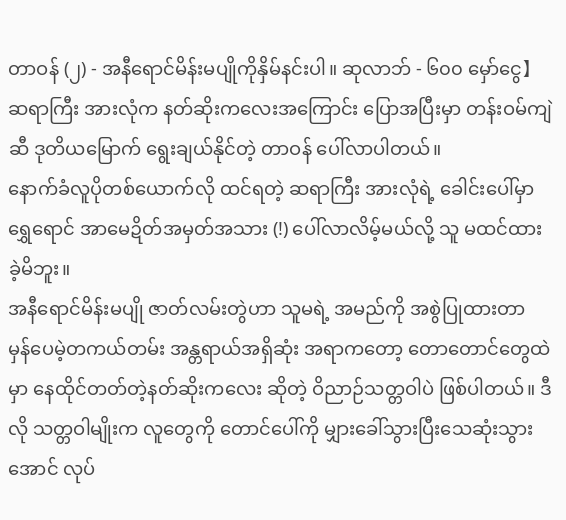တာဝန် (၂) - အနီရောင်မိန်းမပျိုကိုနှိမ်နင်းပါ။ ဆုလာဘ် - ၆၀၀ မှော်ငွေ】
ဆရာကြီး အားလုံက နတ်ဆိုးကလေးအကြောင်း ပြောအပြီးမှာ တန်းဝမ်ကျဲဆီ ဒုတိယမြောက် ရွေးချယ်နိုင်တဲ့ တာဝန် ပေါ်လာပါတယ်။
နောက်ခံလူပိုတစ်ယောက်လို ထင်ရတဲ့ ဆရာကြီး အားလုံရဲ့ ခေါင်းပေါ်မှာ ရွှေရောင် အာမေဍိတ်အမှတ်အသား (!) ပေါ်လာလိမ့်မယ်လို့ သူ မထင်ထားခဲ့မိဘူး။
အနီရောင်မိန်းမပျို ဇာတ်လမ်းတွဲဟာ သူမရဲ့ အမည်ကို အစွဲပြုထားတာ မှန်ပေမဲ့တကယ်တမ်း အန္တရာယ်အရှိဆုံး အရာကတော့ တောတောင်တွေထဲမှာ နေထိုင်တတ်တဲ့နတ်ဆိုးကလေး ဆိုတဲ့ ဝိညာဉ်သတ္တဝါပဲ ဖြစ်ပါတယ်။ ဒီလို သတ္တဝါမျိုးက လူတွေကို တောင်ပေါ်ကို မျှားခေါ်သွားပြီးသေဆုံးသွားအောင် လုပ်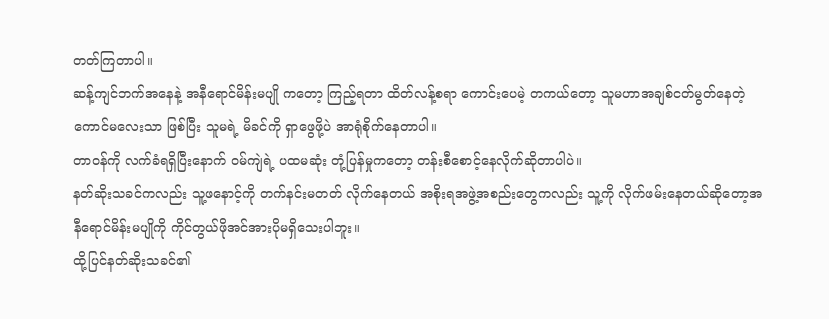တတ်ကြတာပါ။
ဆန့်ကျင်ဘက်အနေနဲ့ အနီရောင်မိန်းမပျို ကတော့ ကြည့်ရတာ ထိတ်လန့်စရာ ကောင်းပေမဲ့ တကယ်တော့ သူမဟာအချစ်ငတ်မွတ်နေတဲ့ကောင်မလေးသာ ဖြစ်ပြီး သူမရဲ့ မိခင်ကို ရှာဖွေဖို့ပဲ အာရုံစိုက်နေတာပါ။
တာဝန်ကို လက်ခံရရှိပြီးနောက် ဝမ်ကျဲရဲ့ ပထမဆုံး တုံ့ပြန်မှုကတော့ တန်းစီစောင့်နေလိုက်ဆိုတာပါပဲ။
နတ်ဆိုးသခင်ကလည်း သူ့ဖနောင့်ကို တက်နင်းမတတ် လိုက်နေတယ် အစိုးရအဖွဲ့အစည်းတွေကလည်း သူ့ကို လိုက်ဖမ်းနေတယ်ဆိုတော့အနီရောင်မိန်းမပျိုကို ကိုင်တွယ်ဖိုအင်အားပိုမရှိသေးပါဘူး။
ထို့ပြင်နတ်ဆိုးသခင်၏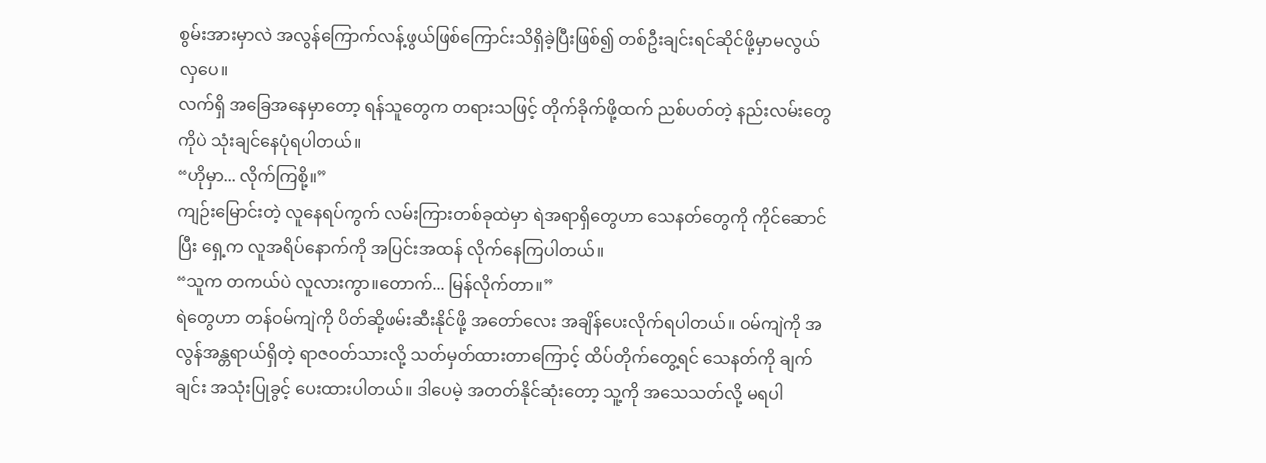စွမ်းအားမှာလဲ အလွန်ကြောက်လန့်ဖွယ်ဖြစ်ကြောင်းသိရှိခဲ့ပြီးဖြစ်၍ တစ်ဦးချင်းရင်ဆိုင်ဖို့မှာမလွယ်လှပေ။
လက်ရှိ အခြေအနေမှာတော့ ရန်သူတွေက တရားသဖြင့် တိုက်ခိုက်ဖို့ထက် ညစ်ပတ်တဲ့ နည်းလမ်းတွေကိုပဲ သုံးချင်နေပုံရပါတယ်။
“ဟိုမှာ... လိုက်ကြစို့။”
ကျဉ်းမြောင်းတဲ့ လူနေရပ်ကွက် လမ်းကြားတစ်ခုထဲမှာ ရဲအရာရှိတွေဟာ သေနတ်တွေကို ကိုင်ဆောင်ပြီး ရှေ့က လူအရိပ်နောက်ကို အပြင်းအထန် လိုက်နေကြပါတယ်။
“သူက တကယ်ပဲ လူလားကွာ။တောက်... မြန်လိုက်တာ။”
ရဲတွေဟာ တန်ဝမ်ကျဲကို ပိတ်ဆို့ဖမ်းဆီးနိုင်ဖို့ အတော်လေး အချိန်ပေးလိုက်ရပါတယ်။ ဝမ်ကျဲကို အလွန်အန္တရာယ်ရှိတဲ့ ရာဇဝတ်သားလို့ သတ်မှတ်ထားတာကြောင့် ထိပ်တိုက်တွေ့ရင် သေနတ်ကို ချက်ချင်း အသုံးပြုခွင့် ပေးထားပါတယ်။ ဒါပေမဲ့ အတတ်နိုင်ဆုံးတော့ သူ့ကို အသေသတ်လို့ မရပါ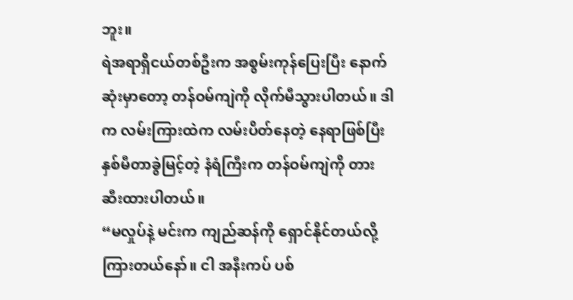ဘူး။
ရဲအရာရှိငယ်တစ်ဦးက အစွမ်းကုန်ပြေးပြီး နောက်ဆုံးမှာတော့ တန်ဝမ်ကျဲကို လိုက်မီသွားပါတယ်။ ဒါက လမ်းကြားထဲက လမ်းပိတ်နေတဲ့ နေရာဖြစ်ပြီး နှစ်မီတာခွဲမြင့်တဲ့ နံရံကြီးက တန်ဝမ်ကျဲကို တားဆီးထားပါတယ်။
“မလှုပ်နဲ့ မင်းက ကျည်ဆန်ကို ရှောင်နိုင်တယ်လို့ ကြားတယ်နော်။ ငါ အနီးကပ် ပစ်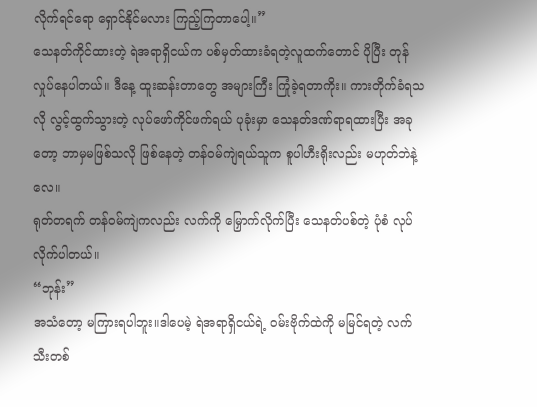လိုက်ရင်ရော ရှောင်နိုင်မလား ကြည့်ကြတာပေါ့။”
သေနတ်ကိုင်ထားတဲ့ ရဲအရာရှိငယ်က ပစ်မှတ်ထားခံရတဲ့လူထက်တောင် ပိုပြီး တုန်လှုပ်နေပါတယ်။ ဒီနေ့ ထူးဆန်းတာတွေ အများကြီး ကြုံခဲ့ရတာကိုး။ ကားတိုက်ခံရသလို လွင့်ထွက်သွားတဲ့ လုပ်ဖော်ကိုင်ဖက်ရယ် ပုခုံးမှာ သေနတ်ဒဏ်ရာရထားပြီး အခုတော့ ဘာမှမဖြစ်သလို ဖြစ်နေတဲ့ တန်ဝမ်ကျဲရယ်သူက စူပါဟီးရိုးလည်း မဟုတ်ဘဲနဲ့လေ။
ရုတ်တရက် တန်ဝမ်ကျဲကလည်း လက်ကို မြှောက်လိုက်ပြီး သေနတ်ပစ်တဲ့ ပုံစံ လုပ်လိုက်ပါတယ်။
“ဘုန်း”
အသံတော့ မကြားရပါဘူး။ဒါပေမဲ့ ရဲအရာရှိငယ်ရဲ့ ဝမ်းဗိုက်ထဲကို မမြင်ရတဲ့ လက်သီးတစ်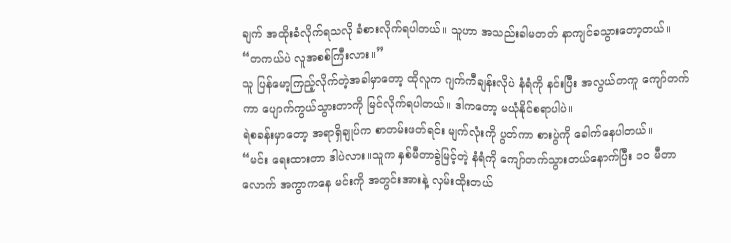ချက် အထိုးခံလိုက်ရသလို ခံစားလိုက်ရပါတယ်။ သူဟာ အသည်းခါမတတ် နာကျင်ခသွားတော့တယ်။
“တကယ်ပဲ လူအစစ်ကြီးလား။”
သူ ပြန်မော့ကြည့်လိုက်တဲ့အခါမှာတော့ ထိုလူက ဂျက်ကီချန်းလိုပဲ နံရံကို နင်းပြီး အလွယ်တကူ ကျော်တက်ကာ ပျောက်ကွယ်သွားတာကို မြင်လိုက်ရပါတယ်။ ဒါကတော့ မယုံနိုင်စရာပါပဲ။
ရဲစခန်းမှာတော့ အရာရှိချုပ်က စာတမ်းဖတ်ရင်း မျက်လုံးကို ပွတ်ကာ စားပွဲကို ခေါက်နေပါတယ်။
“မင်း ရေးထားတာ ဒါပဲလား။သူက နှစ်မီတာခွဲမြင့်တဲ့ နံရံကို ကျော်တက်သွားတယ်နောက်ပြီး ၁၀ မီတာလောက် အကွာကနေ မင်းကို အတွင်းအားနဲ့ လှမ်းထိုးတယ်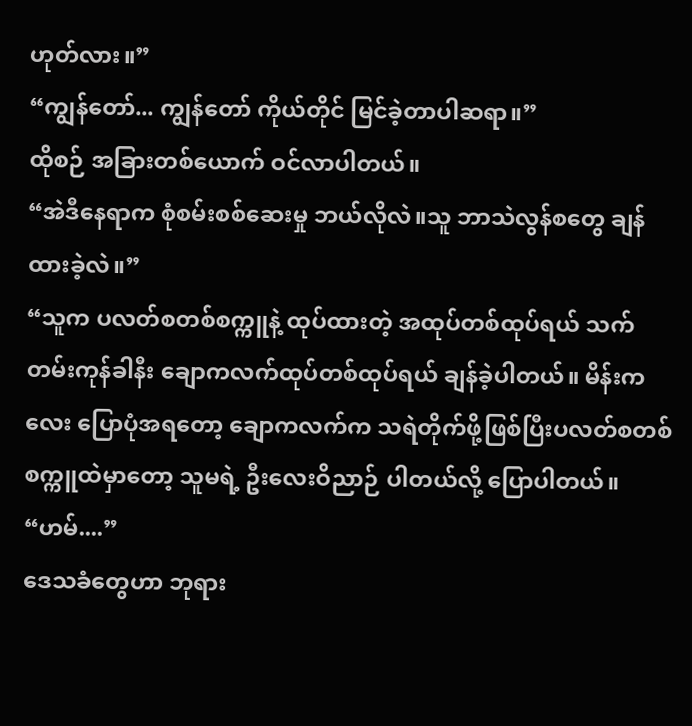ဟုတ်လား။”
“ကျွန်တော်... ကျွန်တော် ကိုယ်တိုင် မြင်ခဲ့တာပါဆရာ။”
ထိုစဉ် အခြားတစ်ယောက် ဝင်လာပါတယ်။
“အဲဒီနေရာက စုံစမ်းစစ်ဆေးမှု ဘယ်လိုလဲ။သူ ဘာသဲလွန်စတွေ ချန်ထားခဲ့လဲ။”
“သူက ပလတ်စတစ်စက္ကူနဲ့ ထုပ်ထားတဲ့ အထုပ်တစ်ထုပ်ရယ် သက်တမ်းကုန်ခါနီး ချောကလက်ထုပ်တစ်ထုပ်ရယ် ချန်ခဲ့ပါတယ်။ မိန်းကလေး ပြောပုံအရတော့ ချောကလက်က သရဲတိုက်ဖို့ဖြစ်ပြီးပလတ်စတစ်စက္ကူထဲမှာတော့ သူမရဲ့ ဦးလေးဝိညာဉ် ပါတယ်လို့ ပြောပါတယ်။
“ဟမ်....”
ဒေသခံတွေဟာ ဘုရား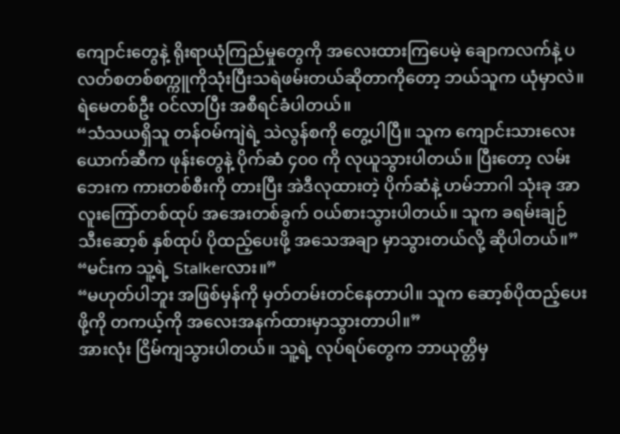ကျောင်းတွေနဲ့ ရိုးရာယုံကြည်မှုတွေကို အလေးထားကြပေမဲ့ ချောကလက်နဲ့ ပလတ်စတစ်စက္ကူကိုသုံးပြီးသရဲဖမ်းတယ်ဆိုတာကိုတော့ ဘယ်သူက ယုံမှာလဲ။
ရဲမေတစ်ဦး ဝင်လာပြီး အစီရင်ခံပါတယ်။
“သံသယရှိသူ တန်ဝမ်ကျဲရဲ့ သဲလွန်စကို တွေ့ပါပြီ။ သူက ကျောင်းသားလေးယောက်ဆီက ဖုန်းတွေနဲ့ ပိုက်ဆံ ၄၀၀ ကို လုယူသွားပါတယ်။ ပြီးတော့ လမ်းဘေးက ကားတစ်စီးကို တားပြီး အဲဒီလုထားတဲ့ ပိုက်ဆံနဲ့ ဟမ်ဘာဂါ သုံးခု အာလူးကြော်တစ်ထုပ် အအေးတစ်ခွက် ဝယ်စားသွားပါတယ်။ သူက ခရမ်းချဉ်သီးဆော့စ် နှစ်ထုပ် ပိုထည့်ပေးဖို့ အသေအချာ မှာသွားတယ်လို့ ဆိုပါတယ်။”
“မင်းက သူ့ရဲ့ Stalkerလား။”
“မဟုတ်ပါဘူး အဖြစ်မှန်ကို မှတ်တမ်းတင်နေတာပါ။ သူက ဆော့စ်ပိုထည့်ပေးဖို့ကို တကယ့်ကို အလေးအနက်ထားမှာသွားတာပါ။”
အားလုံး ငြိမ်ကျသွားပါတယ်။ သူ့ရဲ့ လုပ်ရပ်တွေက ဘာယုတ္တိမှ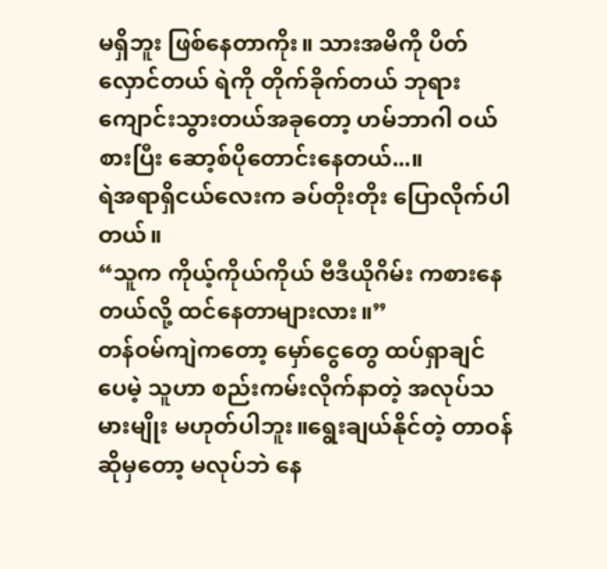မရှိဘူး ဖြစ်နေတာကိုး။ သားအမိကို ပိတ်လှောင်တယ် ရဲကို တိုက်ခိုက်တယ် ဘုရားကျောင်းသွားတယ်အခုတော့ ဟမ်ဘာဂါ ဝယ်စားပြီး ဆော့စ်ပိုတောင်းနေတယ်...။
ရဲအရာရှိငယ်လေးက ခပ်တိုးတိုး ပြောလိုက်ပါတယ်။
“သူက ကိုယ့်ကိုယ်ကိုယ် ဗီဒီယိုဂိမ်း ကစားနေတယ်လို့ ထင်နေတာများလား။”
တန်ဝမ်ကျဲကတော့ မှော်ငွေတွေ ထပ်ရှာချင်ပေမဲ့ သူဟာ စည်းကမ်းလိုက်နာတဲ့ အလုပ်သမားမျိုး မဟုတ်ပါဘူး။ရွေးချယ်နိုင်တဲ့ တာဝန်ဆိုမှတော့ မလုပ်ဘဲ နေ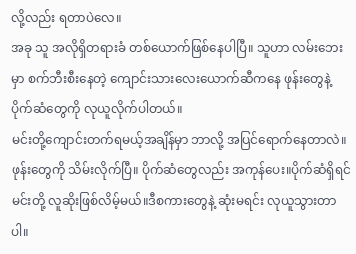လို့လည်း ရတာပဲလေ။
အခု သူ အလိုရှိတရားခံ တစ်ယောက်ဖြစ်နေပါပြီ။ သူဟာ လမ်းဘေးမှာ စက်ဘီးစီးနေတဲ့ ကျောင်းသားလေးယောက်ဆီကနေ ဖုန်းတွေနဲ့ ပိုက်ဆံတွေကို လုယူလိုက်ပါတယ်။
မင်းတို့ကျောင်းတက်ရမယ့်အချိန်မှာ ဘာလို့ အပြင်ရောက်နေတာလဲ။ဖုန်းတွေကို သိမ်းလိုက်ပြီ။ ပိုက်ဆံတွေလည်း အကုန်ပေး။ပိုက်ဆံရှိရင် မင်းတို့ လူဆိုးဖြစ်လိမ့်မယ်။ဒီစကားတွေနဲ့ ဆုံးမရင်း လုယူသွားတာပါ။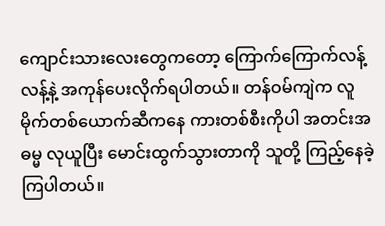ကျောင်းသားလေးတွေကတော့ ကြောက်ကြောက်လန့်လန့်နဲ့ အကုန်ပေးလိုက်ရပါတယ်။ တန်ဝမ်ကျဲက လူမိုက်တစ်ယောက်ဆီကနေ ကားတစ်စီးကိုပါ အတင်းအဓမ္မ လုယူပြီး မောင်းထွက်သွားတာကို သူတို့ ကြည့်နေခဲ့ကြပါတယ်။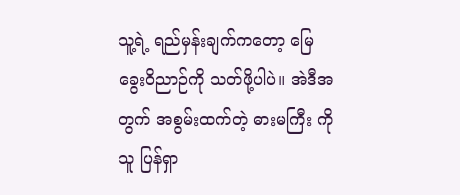သူ့ရဲ့ ရည်မှန်းချက်ကတော့ မြေခွေးဝိညာဉ်ကို သတ်ဖို့ပါပဲ။ အဲဒီအတွက် အစွမ်းထက်တဲ့ ဓားမကြီး ကို သူ ပြန်ရှာ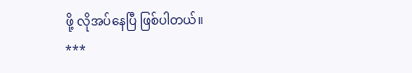ဖို့ လိုအပ်နေပြီ ဖြစ်ပါတယ်။
***